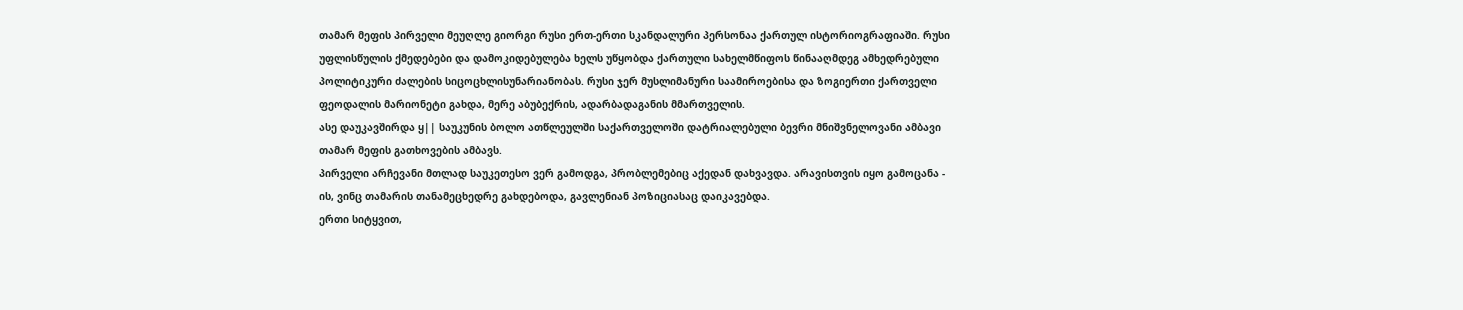თამარ მეფის პირველი მეუღლე გიორგი რუსი ერთ-ერთი სკანდალური პერსონაა ქართულ ისტორიოგრაფიაში. რუსი უფლისწულის ქმედებები და დამოკიდებულება ხელს უწყობდა ქართული სახელმწიფოს წინააღმდეგ ამხედრებული პოლიტიკური ძალების სიცოცხლისუნარიანობას. რუსი ჯერ მუსლიმანური საამიროებისა და ზოგიერთი ქართველი ფეოდალის მარიონეტი გახდა, მერე აბუბექრის, ადარბადაგანის მმართველის.
ასე დაუკავშირდა ყ|| საუკუნის ბოლო ათწლეულში საქართველოში დატრიალებული ბევრი მნიშვნელოვანი ამბავი თამარ მეფის გათხოვების ამბავს.
პირველი არჩევანი მთლად საუკეთესო ვერ გამოდგა, პრობლემებიც აქედან დახვავდა. არავისთვის იყო გამოცანა - ის, ვინც თამარის თანამეცხედრე გახდებოდა, გავლენიან პოზიციასაც დაიკავებდა.
ერთი სიტყვით,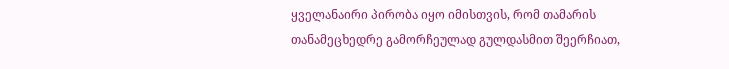ყველანაირი პირობა იყო იმისთვის, რომ თამარის თანამეცხედრე გამორჩეულად გულდასმით შეერჩიათ,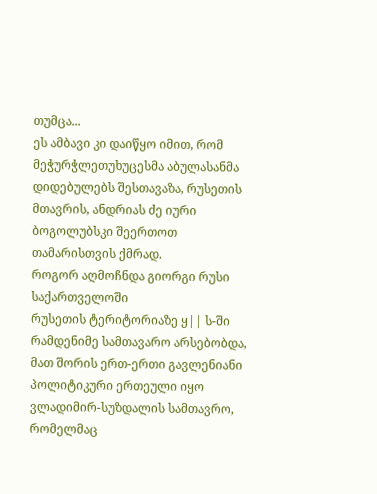თუმცა...
ეს ამბავი კი დაიწყო იმით, რომ მეჭურჭლეთუხუცესმა აბულასანმა დიდებულებს შესთავაზა, რუსეთის მთავრის, ანდრიას ძე იური ბოგოლუბსკი შეერთოთ თამარისთვის ქმრად.
როგორ აღმოჩნდა გიორგი რუსი საქართველოში
რუსეთის ტერიტორიაზე ყ|| ს-ში რამდენიმე სამთავარო არსებობდა, მათ შორის ერთ-ერთი გავლენიანი პოლიტიკური ერთეული იყო ვლადიმირ-სუზდალის სამთავრო, რომელმაც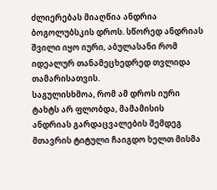ძლიერებას მიაღწია ანდრია ბოგოლუბსკის დროს. სწორედ ანდრიას შვილი იყო იური, აბულასანი რომ იდეალურ თანამეცხედრედ თვლიდა თამარისათვის.
საგულისხმოა, რომ ამ დროს იური ტახტს არ ფლობდა, მამამისის ანდრიას გარდაცვალების შემდეგ მთავრის ტიტული ჩაიგდო ხელთ მისმა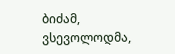ბიძამ, ვსევოლოდმა,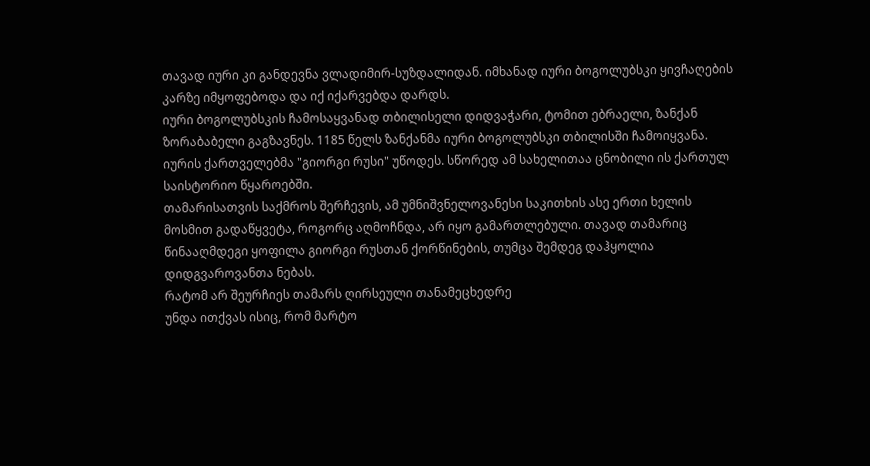თავად იური კი განდევნა ვლადიმირ-სუზდალიდან. იმხანად იური ბოგოლუბსკი ყივჩაღების კარზე იმყოფებოდა და იქ იქარვებდა დარდს.
იური ბოგოლუბსკის ჩამოსაყვანად თბილისელი დიდვაჭარი, ტომით ებრაელი, ზანქან ზორაბაბელი გაგზავნეს. 1185 წელს ზანქანმა იური ბოგოლუბსკი თბილისში ჩამოიყვანა. იურის ქართველებმა "გიორგი რუსი" უწოდეს. სწორედ ამ სახელითაა ცნობილი ის ქართულ საისტორიო წყაროებში.
თამარისათვის საქმროს შერჩევის, ამ უმნიშვნელოვანესი საკითხის ასე ერთი ხელის მოსმით გადაწყვეტა, როგორც აღმოჩნდა, არ იყო გამართლებული. თავად თამარიც წინააღმდეგი ყოფილა გიორგი რუსთან ქორწინების, თუმცა შემდეგ დაჰყოლია დიდგვაროვანთა ნებას.
რატომ არ შეურჩიეს თამარს ღირსეული თანამეცხედრე
უნდა ითქვას ისიც, რომ მარტო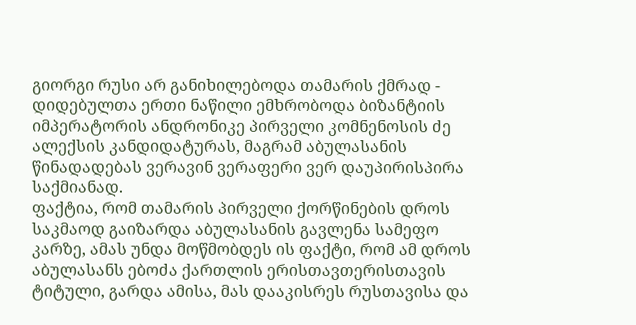გიორგი რუსი არ განიხილებოდა თამარის ქმრად - დიდებულთა ერთი ნაწილი ემხრობოდა ბიზანტიის იმპერატორის ანდრონიკე პირველი კომნენოსის ძე ალექსის კანდიდატურას, მაგრამ აბულასანის წინადადებას ვერავინ ვერაფერი ვერ დაუპირისპირა საქმიანად.
ფაქტია, რომ თამარის პირველი ქორწინების დროს საკმაოდ გაიზარდა აბულასანის გავლენა სამეფო კარზე, ამას უნდა მოწმობდეს ის ფაქტი, რომ ამ დროს აბულასანს ებოძა ქართლის ერისთავთერისთავის ტიტული, გარდა ამისა, მას დააკისრეს რუსთავისა და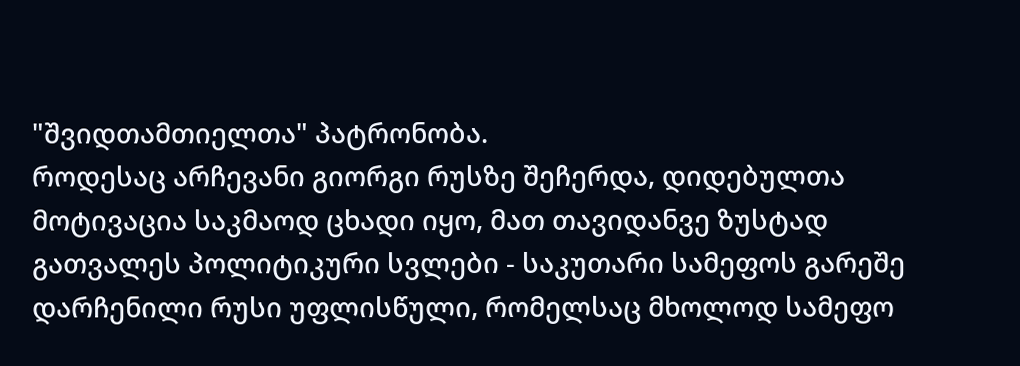"შვიდთამთიელთა" პატრონობა.
როდესაც არჩევანი გიორგი რუსზე შეჩერდა, დიდებულთა მოტივაცია საკმაოდ ცხადი იყო, მათ თავიდანვე ზუსტად გათვალეს პოლიტიკური სვლები - საკუთარი სამეფოს გარეშე დარჩენილი რუსი უფლისწული, რომელსაც მხოლოდ სამეფო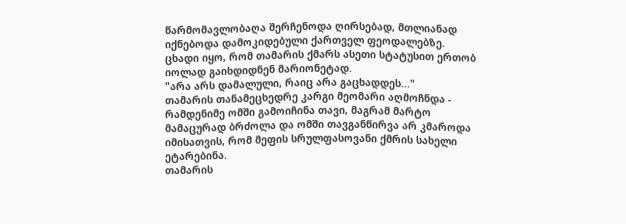წარმომავლობაღა შერჩენოდა ღირსებად, მთლიანად იქნებოდა დამოკიდებული ქართველ ფეოდალებზე. ცხადი იყო, რომ თამარის ქმარს ასეთი სტატუსით ერთობ იოლად გაიხდიდნენ მარიონეტად.
"არა არს დამალული, რაიც არა გაცხადდეს..."
თამარის თანამეცხედრე კარგი მეომარი აღმოჩნდა - რამდენიმე ომში გამოიჩინა თავი, მაგრამ მარტო მამაცურად ბრძოლა და ომში თავგანწირვა არ კმაროდა იმისათვის, რომ მეფის სრულფასოვანი ქმრის სახელი ეტარებინა.
თამარის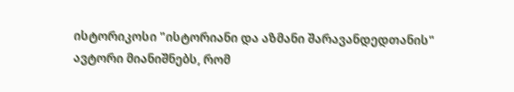ისტორიკოსი "ისტორიანი და აზმანი შარავანდედთანის" ავტორი მიანიშნებს, რომ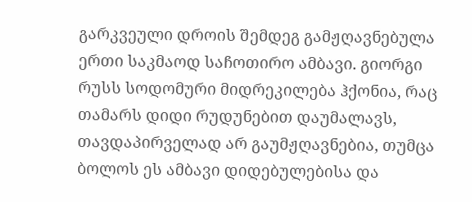გარკვეული დროის შემდეგ გამჟღავნებულა ერთი საკმაოდ საჩოთირო ამბავი. გიორგი რუსს სოდომური მიდრეკილება ჰქონია, რაც თამარს დიდი რუდუნებით დაუმალავს, თავდაპირველად არ გაუმჟღავნებია, თუმცა ბოლოს ეს ამბავი დიდებულებისა და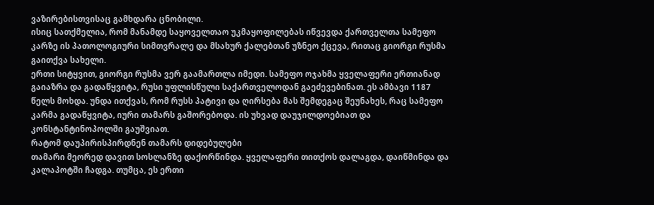ვაზირებისთვისაც გამხდარა ცნობილი.
ისიც სათქმელია, რომ მანამდე საყოველთაო უკმაყოფილებას იწვევდა ქართველთა სამეფო კარზე ის პათოლოგიური სიმთვრალე და მსახურ ქალებთან უზნეო ქცევა, რითაც გიორგი რუსმა გაითქვა სახელი.
ერთი სიტყვით, გიორგი რუსმა ვერ გაამართლა იმედი. სამეფო ოჯახმა ყველაფერი ერთიანად გაიაზრა და გადაწყვიტა, რუსი უფლისწული საქართველოდან გაეძევებინათ. ეს ამბავი 1187 წელს მოხდა. უნდა ითქვას, რომ რუსს პატივი და ღირსება მას შემდეგაც შეუნახეს, რაც სამეფო კარმა გადაწყვიტა, იური თამარს გაშორებოდა. ის უხვად დაუჯილდოებიათ და კონსტანტინოპოლში გაუშვიათ.
რატომ დაუპირისპირდნენ თამარს დიდებულები
თამარი მეორედ დავით სოსლანზე დაქორწინდა. ყველაფერი თითქოს დალაგდა, დაიწმინდა და კალაპოტში ჩადგა. თუმცა, ეს ერთი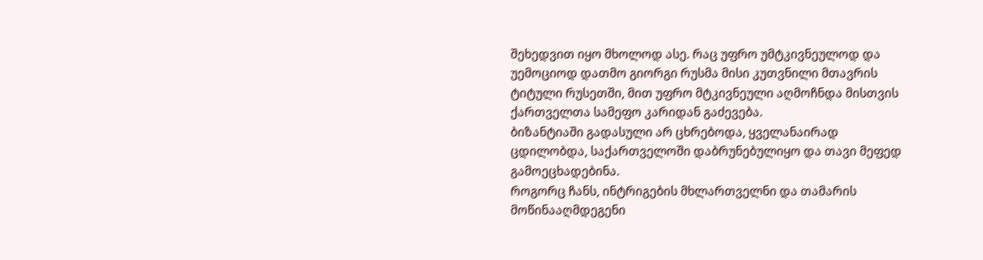შეხედვით იყო მხოლოდ ასე. რაც უფრო უმტკივნეულოდ და უემოციოდ დათმო გიორგი რუსმა მისი კუთვნილი მთავრის ტიტული რუსეთში, მით უფრო მტკივნეული აღმოჩნდა მისთვის ქართველთა სამეფო კარიდან გაძევება.
ბიზანტიაში გადასული არ ცხრებოდა, ყველანაირად ცდილობდა, საქართველოში დაბრუნებულიყო და თავი მეფედ გამოეცხადებინა.
როგორც ჩანს, ინტრიგების მხლართველნი და თამარის მოწინააღმდეგენი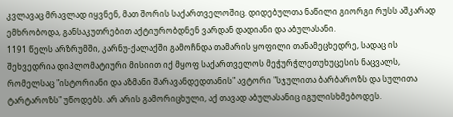კვლავაც მრავლად იყვნენ, მათ შორის საქართველოშიც. დიდებულთა ნაწილი გიორგი რუსს აშკარად ემხრობოდა, განსაკუთრებით აქტიურობდნენ ვარდან დადიანი და აბულასანი.
1191 წელს არზრუმში, კარნუ-ქალაქში გამოჩნდა თამარის ყოფილი თანამეცხედრე, სადაც ის შეხვედრია დიპლომატიური მისიით იქ მყოფ საქართველოს მეჭურჭლეთუხუცესის ნაცვალს, რომელსაც "ისტორიანი და აზმანი შარავანდედთანის" ავტორი "სჯულითა ბარბაროზს და სულითა ტარტაროზს" უწოდებს. არ არის გამორიცხული, აქ თავად აბულასანიც იგულისხმებოდეს.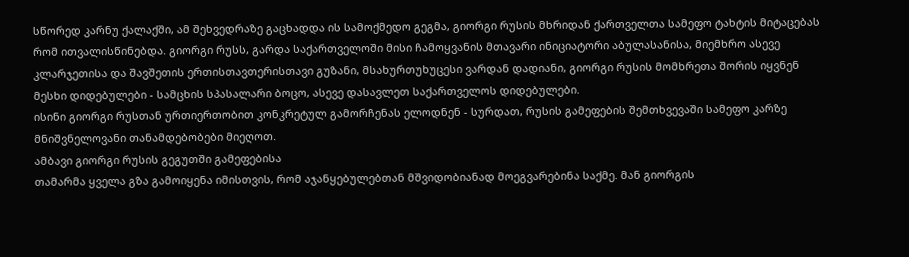სწორედ კარნუ ქალაქში, ამ შეხვედრაზე გაცხადდა ის სამოქმედო გეგმა, გიორგი რუსის მხრიდან ქართველთა სამეფო ტახტის მიტაცებას რომ ითვალისწინებდა. გიორგი რუსს, გარდა საქართველოში მისი ჩამოყვანის მთავარი ინიციატორი აბულასანისა, მიემხრო ასევე კლარჯეთისა და შავშეთის ერთისთავთერისთავი გუზანი, მსახურთუხუცესი ვარდან დადიანი, გიორგი რუსის მომხრეთა შორის იყვნენ მესხი დიდებულები - სამცხის სპასალარი ბოცო, ასევე დასავლეთ საქართველოს დიდებულები.
ისინი გიორგი რუსთან ურთიერთობით კონკრეტულ გამორჩენას ელოდნენ - სურდათ, რუსის გამეფების შემთხვევაში სამეფო კარზე მნიშვნელოვანი თანამდებობები მიეღოთ.
ამბავი გიორგი რუსის გეგუთში გამეფებისა
თამარმა ყველა გზა გამოიყენა იმისთვის, რომ აჯანყებულებთან მშვიდობიანად მოეგვარებინა საქმე. მან გიორგის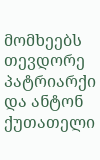მომხეებს თევდორე პატრიარქი და ანტონ ქუთათელი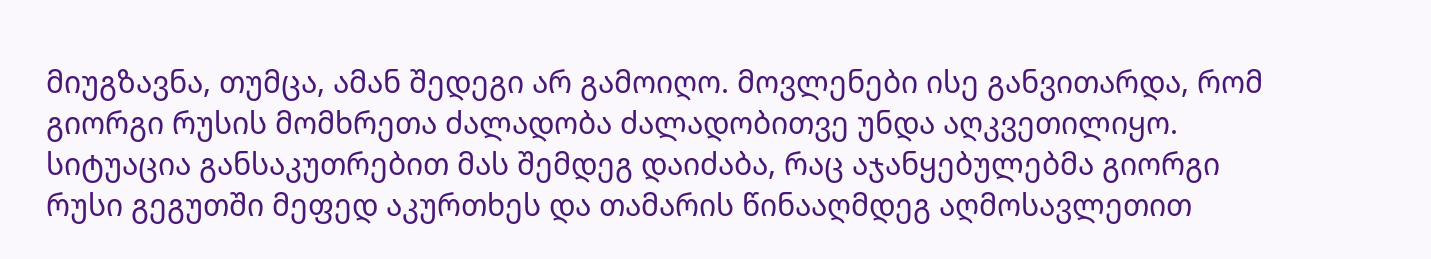მიუგზავნა, თუმცა, ამან შედეგი არ გამოიღო. მოვლენები ისე განვითარდა, რომ გიორგი რუსის მომხრეთა ძალადობა ძალადობითვე უნდა აღკვეთილიყო.
სიტუაცია განსაკუთრებით მას შემდეგ დაიძაბა, რაც აჯანყებულებმა გიორგი რუსი გეგუთში მეფედ აკურთხეს და თამარის წინააღმდეგ აღმოსავლეთით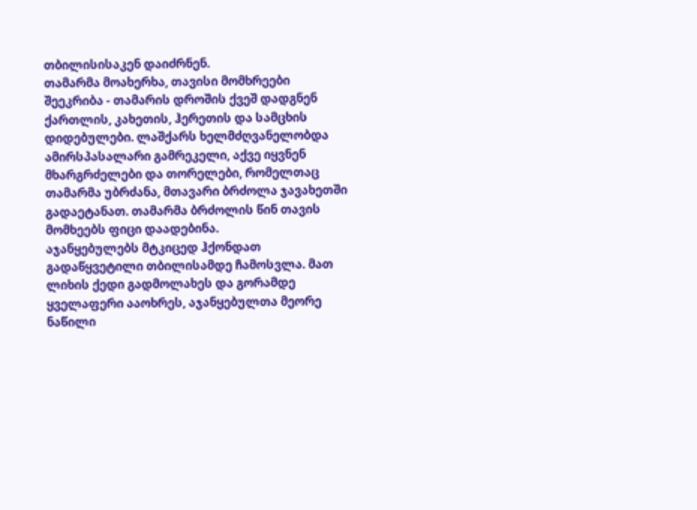თბილისისაკენ დაიძრნენ.
თამარმა მოახერხა, თავისი მომხრეები შეეკრიბა - თამარის დროშის ქვეშ დადგნენ ქართლის, კახეთის, ჰერეთის და სამცხის დიდებულები. ლაშქარს ხელმძღვანელობდა ამირსპასალარი გამრეკელი, აქვე იყვნენ მხარგრძელები და თორელები, რომელთაც თამარმა უბრძანა, მთავარი ბრძოლა ჯავახეთში გადაეტანათ. თამარმა ბრძოლის წინ თავის მომხეებს ფიცი დაადებინა.
აჯანყებულებს მტკიცედ ჰქონდათ გადაწყვეტილი თბილისამდე ჩამოსვლა. მათ ლიხის ქედი გადმოლახეს და გორამდე ყველაფერი ააოხრეს, აჯანყებულთა მეორე ნაწილი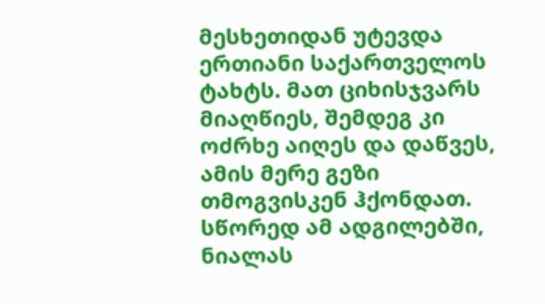მესხეთიდან უტევდა ერთიანი საქართველოს ტახტს. მათ ციხისჯვარს მიაღწიეს, შემდეგ კი ოძრხე აიღეს და დაწვეს, ამის მერე გეზი თმოგვისკენ ჰქონდათ.
სწორედ ამ ადგილებში, ნიალას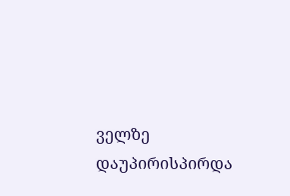ველზე დაუპირისპირდა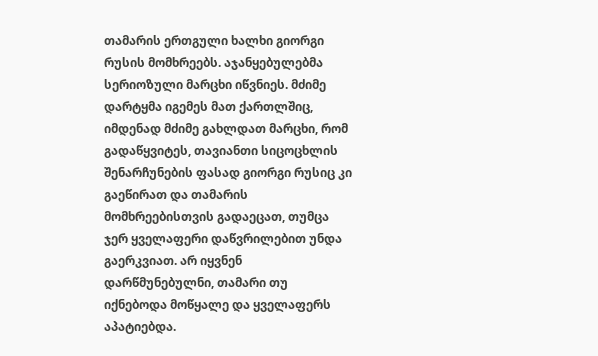თამარის ერთგული ხალხი გიორგი რუსის მომხრეებს. აჯანყებულებმა სერიოზული მარცხი იწვნიეს. მძიმე დარტყმა იგემეს მათ ქართლშიც, იმდენად მძიმე გახლდათ მარცხი, რომ გადაწყვიტეს, თავიანთი სიცოცხლის შენარჩუნების ფასად გიორგი რუსიც კი გაეწირათ და თამარის მომხრეებისთვის გადაეცათ, თუმცა ჯერ ყველაფერი დაწვრილებით უნდა გაერკვიათ. არ იყვნენ დარწმუნებულნი, თამარი თუ იქნებოდა მოწყალე და ყველაფერს აპატიებდა.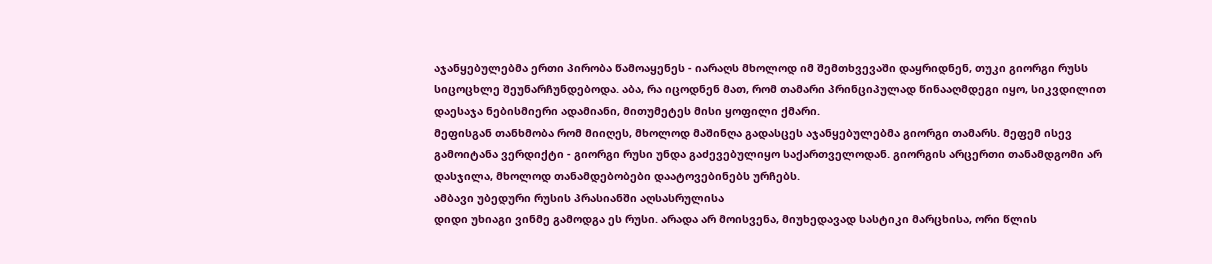აჯანყებულებმა ერთი პირობა წამოაყენეს - იარაღს მხოლოდ იმ შემთხვევაში დაყრიდნენ, თუკი გიორგი რუსს სიცოცხლე შეუნარჩუნდებოდა. აბა, რა იცოდნენ მათ, რომ თამარი პრინციპულად წინააღმდეგი იყო, სიკვდილით დაესაჯა ნებისმიერი ადამიანი, მითუმეტეს მისი ყოფილი ქმარი.
მეფისგან თანხმობა რომ მიიღეს, მხოლოდ მაშინღა გადასცეს აჯანყებულებმა გიორგი თამარს. მეფემ ისევ გამოიტანა ვერდიქტი - გიორგი რუსი უნდა გაძევებულიყო საქართველოდან. გიორგის არცერთი თანამდგომი არ დასჯილა, მხოლოდ თანამდებობები დაატოვებინებს ურჩებს.
ამბავი უბედური რუსის პრასიანში აღსასრულისა
დიდი უხიაგი ვინმე გამოდგა ეს რუსი. არადა არ მოისვენა, მიუხედავად სასტიკი მარცხისა, ორი წლის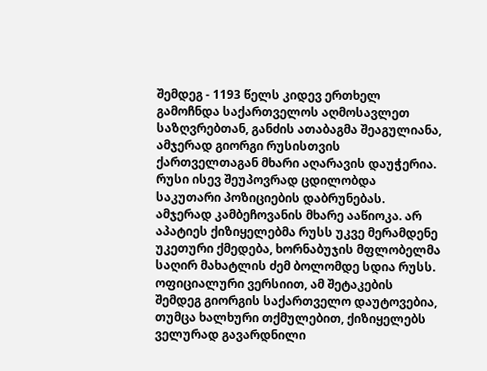შემდეგ - 1193 წელს კიდევ ერთხელ გამოჩნდა საქართველოს აღმოსავლეთ საზღვრებთან, განძის ათაბაგმა შეაგულიანა, ამჯერად გიორგი რუსისთვის ქართველთაგან მხარი აღარავის დაუჭერია.
რუსი ისევ შეუპოვრად ცდილობდა საკუთარი პოზიციების დაბრუნებას. ამჯერად კამბეჩოვანის მხარე ააწიოკა. არ აპატიეს ქიზიყელებმა რუსს უკვე მერამდენე უკეთური ქმედება, ხორნაბუჯის მფლობელმა საღირ მახატლის ძემ ბოლომდე სდია რუსს. ოფიციალური ვერსიით, ამ შეტაკების შემდეგ გიორგის საქართველო დაუტოვებია, თუმცა ხალხური თქმულებით, ქიზიყელებს ველურად გავარდნილი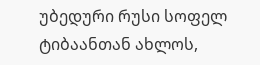უბედური რუსი სოფელ ტიბაანთან ახლოს,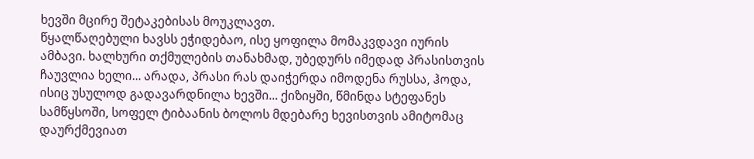ხევში მცირე შეტაკებისას მოუკლავთ.
წყალწაღებული ხავსს ეჭიდებაო, ისე ყოფილა მომაკვდავი იურის ამბავი. ხალხური თქმულების თანახმად, უბედურს იმედად პრასისთვის ჩაუვლია ხელი... არადა, პრასი რას დაიჭერდა იმოდენა რუსსა, ჰოდა, ისიც უსულოდ გადავარდნილა ხევში... ქიზიყში, წმინდა სტეფანეს სამწყსოში, სოფელ ტიბაანის ბოლოს მდებარე ხევისთვის ამიტომაც დაურქმევიათ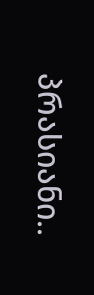პრასიანი..